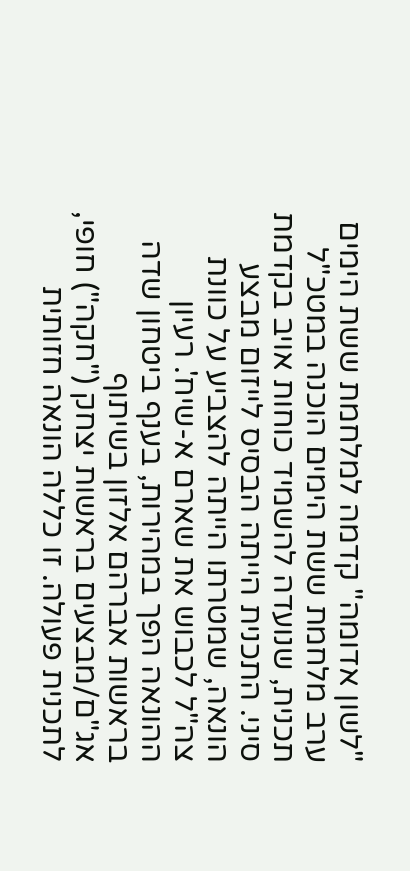"לשון אדומה" קדמה למלחמת ששת הימים
ערב מלחמת ששת הימים הוכנה במטכ"ל תכנית, שנועדה להשמיד כוחות אויב בקדמת סיני. התכנית הייתה הבסיס לייזום מבצע הונאה, שמטרתו הייתה להצביע על כוונת צה"ל לכבוש את שארם א-שיח'. רעיון ההונאה הפך במהירות, בענף ביטחון שדה בראשות אברהם אלזון בשיתוף אג"ם/מבצעים בראשות יצחק ("חקה") חופי, לתכנית פעולה. זו כללה הונאה חזותית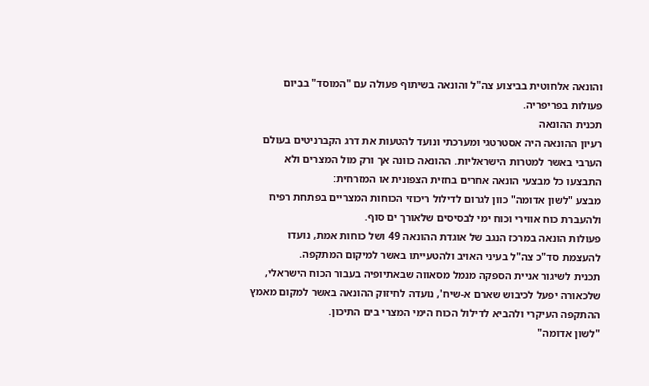והונאה אלחוטית בביצוע צה"ל והונאה בשיתוף פעולה עם "המוסד" בבִיום פעולות בפריפריה.
תכנית ההונאה
רעיון ההונאה היה אסטרטגי ומערכתי ונועד להטעות את דרג הקברניטים בעולם הערבי באשר למטרות הישראליות. ההונאה כוונה אך ורק מול המצרים ולא התבצעו כל מבצעי הונאה אחרים בחזית הצפונית או המזרחית:
מבצע "לשון אדומה" כוון לגרום לדילול ריכוזי הכוחות המצריים בפתחת רפיח ולהעברת כוח אווירי וכוח ימי לבסיסים שלאורך ים סוף.
פעולות הונאה במרכז הנגב של אוגדת ההונאה 49 ושל כוחות אמת, נועדו להעצמת סד"כ צה"ל בעיני האויב ולהטעייתו באשר למיקום המתקפה.
תכנית לשיגור אניית הספקה מנמל מסאווה שבאתיופיה בעבור הכוח הישראלי, שלכאורה יפעל לכיבוש שארם א-שיח', נועדה לחיזוק ההונאה באשר למקום מאמץ ההתקפה העיקרי ולהביא לדילול הכוח הימי המצרי בים התיכון.
"לשון אדומה"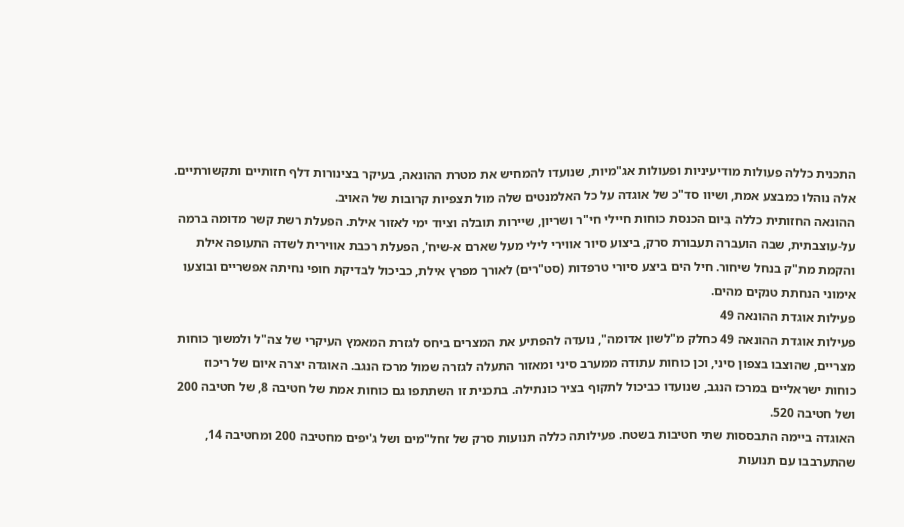התכנית כללה פעולות מודיעיניות ופעולות אג"מיות, שנועדו להמחיש את מטרת ההונאה, בעיקר בצינורות דלף חזותיים ותקשורתיים. אלה נוהלו כמבצע אמת, ושיוו סד"כ של אוגדה על כל האלמנטים שלה מול תצפיות קרובות של האויב.
ההונאה החזותית כללה בִּיום הכנסת כוחות חיילי חי"ר ושריון, שיירות תובלה וציוד ימי לאזור אילת. הפעלת רשת קשר מדומה ברמה על-עוצבתית, שבה הועברה תעבורת סרק, ביצוע סיור אווירי לילי מעל שארם א-שיח', הפעלת רכבת אווירית לשדה התעופה אילת והקמת מת"ק בנחל שיחור. חיל הים ביצע סיורי טרפדות (סט"רים) לאורך מפרץ אילת, כביכול לבדיקת חופי נחיתה אפשריים ובוצעו אימוני הנחתת טנקים מהים.
פעילות אוגדת ההונאה 49
פעילות אוגדת ההונאה 49 כחלק מ"לשון אדומה", נועדה להפתיע את המצרים ביחס לגזרת המאמץ העיקרי של צה"ל ולמשוך כוחות מצריים, שהוצבו בצפון סיני, וכן כוחות עתודה ממערב סיני ומאזור התעלה לגזרה שמול מרכז הנגב. האוגדה יצרה איום של ריכוז כוחות ישראליים במרכז הנגב, שנועדו כביכול לתקוף בציר כונתילה. בתכנית זו השתתפו גם כוחות אמת של חטיבה 8, של חטיבה 200 ושל חטיבה 520.
האוגדה ביימה התבססות שתי חטיבות בשטח. פעילותה כללה תנועות סרק של זחל"מים ושל ג'יפים מחטיבה 200 ומחטיבה 14, שהתערבבו עם תנועות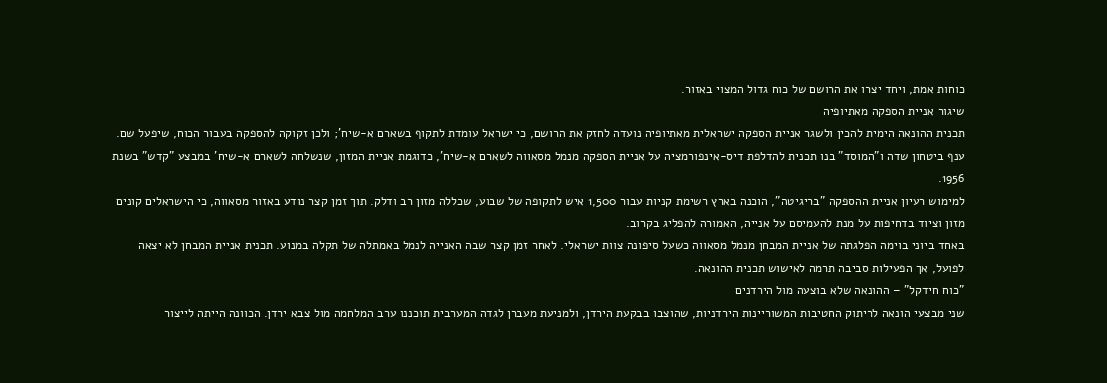כוחות אמת, ויחד יצרו את הרושם של כוח גדול המצוי באזור.
שיגור אניית הספקה מאתיופיה
תכנית ההונאה הימית להכין ולשגר אניית הספקה ישראלית מאתיופיה נועדה לחזק את הרושם, כי ישראל עומדת לתקוף בשארם א-שיח'; ולכן זקוקה להספקה בעבור הכוח, שיפעל שם. ענף ביטחון שדה ו"המוסד" בנו תכנית להדלפת דיס-אינפורמציה על אניית הספקה מנמל מסאווה לשארם א-שיח', כדוגמת אניית המזון, שנשלחה לשארם א-שיח' במבצע "קדש" בשנת 1956.
למימוש רעיון אניית ההספקה "בריגיטה", הוכנה בארץ רשימת קניות עבור 1,500 איש לתקופה של שבוע, שכללה מזון רב ודלק. תוך זמן קצר נודע באזור מסאווה, כי הישראלים קונים מזון וציוד בדחיפות על מנת להעמיסם על אנייה, האמורה להפליג בקרוב.
באחד ביוני בוימה הפלגתה של אניית המבחן מנמל מסאווה כשעל סיפונה צוות ישראלי. לאחר זמן קצר שבה האנייה לנמל באמתלה של תקלה במנוע. תכנית אניית המבחן לא יצאה לפועל, אך הפעילות סביבה תרמה לאישוש תכנית ההונאה.
"כוח חידקל" – ההונאה שלא בוצעה מול הירדנים
שני מבצעי הונאה לריתוק החטיבות המשוריינות הירדניות, שהוצבו בבקעת הירדן, ולמניעת מעברן לגדה המערבית תוכננו ערב המלחמה מול צבא ירדן. הכוונה הייתה לייצור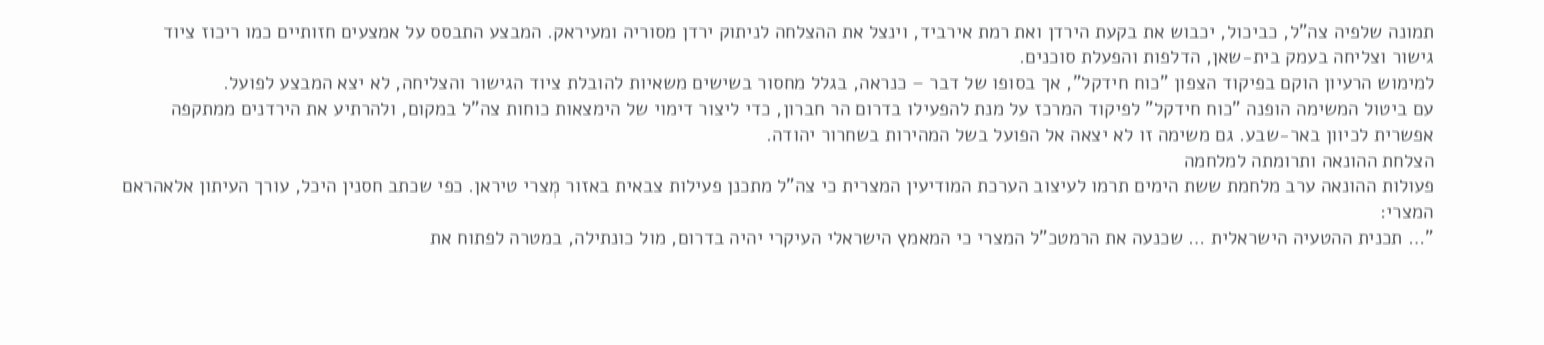תמונה שלפיה צה"ל, כביכול, יכבוש את בקעת הירדן ואת רמת אירביד, וינצל את ההצלחה לניתוק ירדן מסוריה ומעיראק. המבצע התבסס על אמצעים חזותיים כמו ריכוז ציוד גישור וצליחה בעמק בית-שאן, הדלפות והפעלת סוכנים.
למימוש הרעיון הוקם בפיקוד הצפון "כוח חידקל", אך בסופו של דבר – כנראה, בגלל מחסור בשישים משאיות להובלת ציוד הגישור והצליחה, לא יצא המבצע לפועל.
עם ביטול המשימה הופנה "כוח חידקל" לפיקוד המרכז על מנת להפעילו בדרום הר חברון, כדי ליצור דימוי של הימצאות כוחות צה"ל במקום, ולהרתיע את הירדנים ממתקפה אפשרית לכיוון באר-שבע. גם משימה זו לא יצאה אל הפועל בשל המהירות בשחרור יהודה.
הצלחת ההונאה ותרומתה למלחמה
פעולות ההונאה ערב מלחמת ששת הימים תרמו לעיצוב הערכת המודיעין המצרית כי צה"ל מתכנן פעילות צבאית באזור מְצרי טיראן. כפי שכתב חסנין היכל, עורך העיתון אלאהראם המצרי:
"… תכנית ההטעיה הישראלית … שכנעה את הרמטכ"ל המצרי כי המאמץ הישראלי העיקרי יהיה בדרום, מול כונתילה, במטרה לפתוח את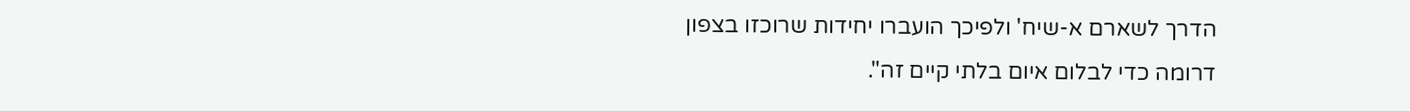הדרך לשארם א-שיח' ולפיכך הועברו יחידות שרוכזו בצפון דרומה כדי לבלום איום בלתי קיים זה".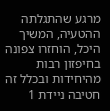מרגע שהתגלתה ההטעיה, המשיך היכל, הוחזרו צפונה בחיפזון רבות מהיחידות ובכלל זה חטיבה ניידת 1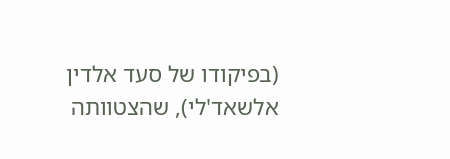(בפיקודו של סעד אלדין אלשאד'לי), שהצטוותה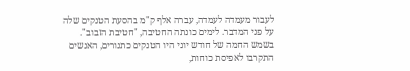לעבור מעמדה לעמדה, עברה אלף ק"מ בהסעת הטנקים שלה על פני המדבר. לימים כונתה החטיבה, "חטיבת הזבוב". בשמש החמה של חודש יוני היו הטנקים כתנורים, האנשים התקרבו לאפיסת כוחות,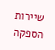שיירות הספקה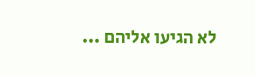לא הגיעו אליהם ...